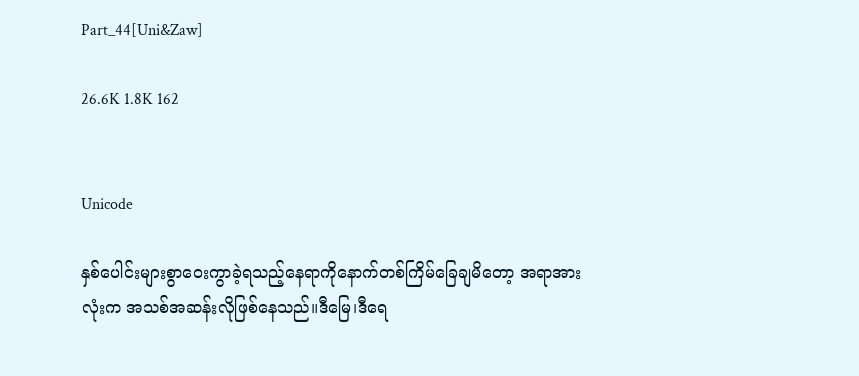Part_44[Uni&Zaw]

26.6K 1.8K 162


Unicode

နှစ်ပေါင်းများစွာဝေးကွာခဲ့ရသည့်နေရာကိုနောက်တစ်ကြိမ်ခြေချမိတော့ အရာအားလုံးက အသစ်အဆန်းလိုဖြစ်နေသည်။‌ဒီမြေ၊ဒီရေ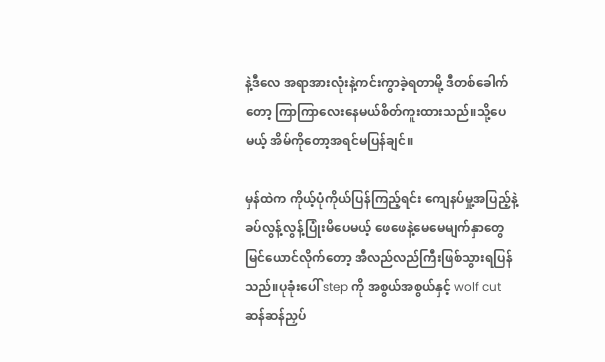နဲ့ဒီလေ အရာအားလုံးနဲ့ကင်းကွာခဲ့ရတာမို့ ဒီတစ်ခေါက်တော့ ကြာကြာလေးနေမယ်စိတ်ကူးထားသည်။သို့ပေမယ့် အိမ်ကိုတော့အရင်မပြန်ချင်။

မှန်ထဲက ကိုယ့်ပုံကိုယ်ပြန်ကြည့်ရင်း ကျေနပ်မှု့အပြည့်နဲ့ ခပ်လွန့်လွန့်ပြုံးမိပေမယ့် ဖေဖေနဲ့မေမေမျက်နှာတွေမြင်ယောင်လိုက်တော့ အီလည်လည်ကြီးဖြစ်သွားရပြန်သည်။ပုခုံးပေါ် step ကို အစွယ်အစွယ်နှင့် wolf cut ဆန်ဆန်ညှပ်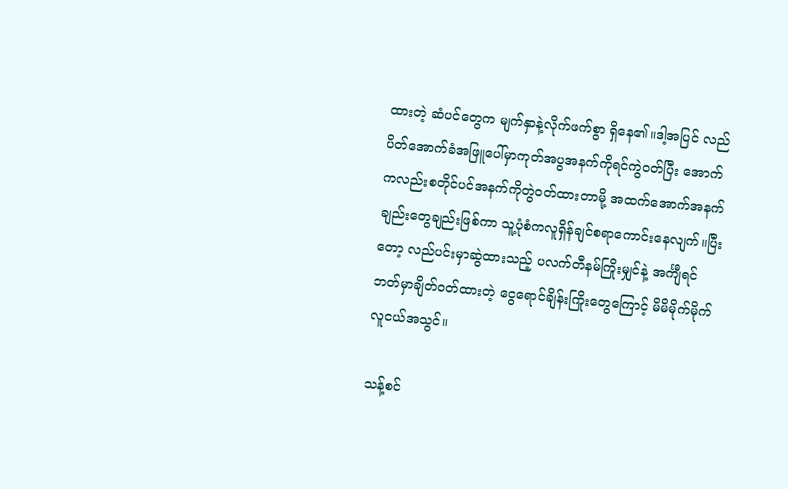ထားတဲ့ ဆံပင်တွေက မျက်နှာနဲ့လိုက်ဖက်စွာ ရှိနေ၏။ဒါ့အပြင် လည်ပိတ်အောက်ခံအဖြူပေါ်မှာကုတ်အပွအနက်ကိုရင်ကွဲဝတ်ပြီး အောက်ကလည်းစတိုင်ပင်အနက်ကိုတွဲဝတ်ထားတာမို့ အထက်အောက်အနက်ချည်းတွေချည်းဖြစ်ကာ သူ့ပုံစံကလူရှိန်ချင်စရာကောင်း‌နေလျက်။ပြီးတော့ လည်ပင်းမှာဆွဲထားသည့် ပလက်တီနမ်ကြိုးမျှင်နဲ့ အင်္ကျီရင်ဘတ်မှာချိတ်ဝတ်ထားတဲ့ ငွေရောင်ချိန်းကြိုးတွေကြောင့် မိမိမိုက်မိုက်လူငယ်အသွင်။

သန့်စင်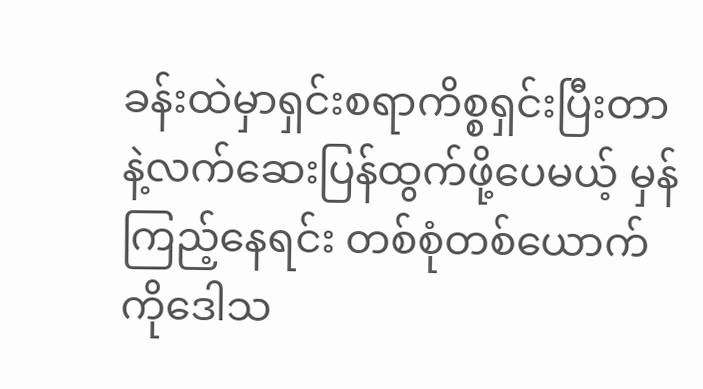ခန်းထဲမှာရှင်းစရာကိစ္စရှင်းပြီးတာနဲ့လက်ဆေးပြန်ထွက်ဖို့ပေမယ့် မှန်ကြည့်နေရင်း တစ်စုံတစ်ယောက်ကိုဒေါသ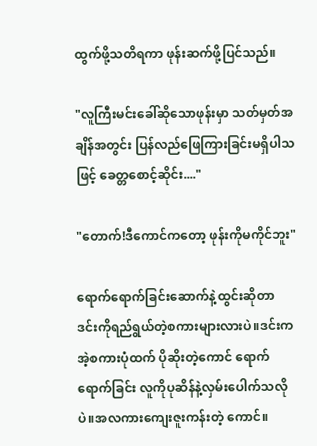ထွက်ဖို့သတိရကာ ဖုန်းဆက်ဖို့ပြင်သည်။

"လူကြီးမင်းခေါ်ဆိုသောဖုန်းမှာ သတ်မှတ်အချိန်အတွင်း ပြန်လည်ဖြေကြားခြင်းမရှိပါသဖြင့် ခေတ္တစောင့်ဆိုင်း...."

"တောက်!ဒီကောင်ကတော့ ဖုန်းကိုမကိုင်ဘူး"

ရောက်ရောက်ခြင်းဆောက်နဲ့ထွင်းဆိုတာ ဒင်းကိုရည်ရွယ်တဲ့စကားများလားပဲ။ဒင်းက အဲ့စကားပုံထက် ပိုဆိုးတဲ့ကောင် ရောက်ရောက်ခြင်း လူကိုပုဆိန်နဲ့လှမ်းပေါက်သလိုပဲ။အလကားကျေးဇူးကန်းတဲ့ ကောင်။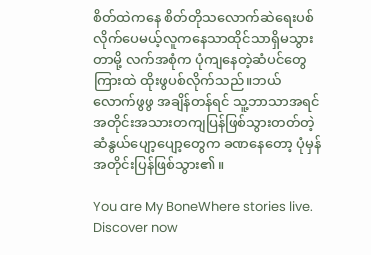စိတ်ထဲကနေ စိတ်တိုသလောက်ဆဲရေးပစ်လိုက်ပေမယ့်လူကနေသာထိုင်သာရှိမသွားတာမို့ လက်အစုံက ပုံကျနေတဲ့ဆံပင်တွေကြားထဲ ထိုးဖွပစ်လိုက်သည်။ဘယ်လောက်ဖွဖွ အချိန်တန်ရင် သူ့ဘာသာအရင်အတိုင်းအသားတကျပြန်ဖြစ်သွားတတ်တဲ့ ဆံနွယ်ပျော့ပျော့တွေက ခဏနေတော့ ပုံမှန်အတိုင်းပြန်ဖြစ်သွား၏။

You are My BoneWhere stories live. Discover now